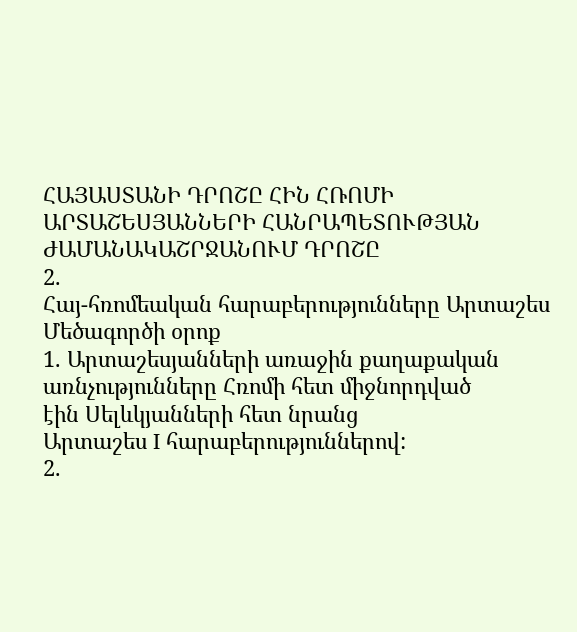ՀԱՅԱՍՏԱՆԻ ԴՐՈՇԸ ՀԻՆ ՀՌՈՄԻ
ԱՐՏԱՇԵՍՅԱՆՆԵՐԻ ՀԱՆՐԱՊԵՏՈՒԹՅԱՆ
ԺԱՄԱՆԱԿԱՇՐՋԱՆՈՒՄ ԴՐՈՇԸ
2.
Հայ-հռոմեական հարաբերությունները Արտաշես
Մեծագործի օրոք
1. Արտաշեսյանների առաջին քաղաքական
առնչությունները Հռոմի հետ միջնորդված
էին Սելևկյանների հետ նրանց
Արտաշես I հարաբերություններով:
2.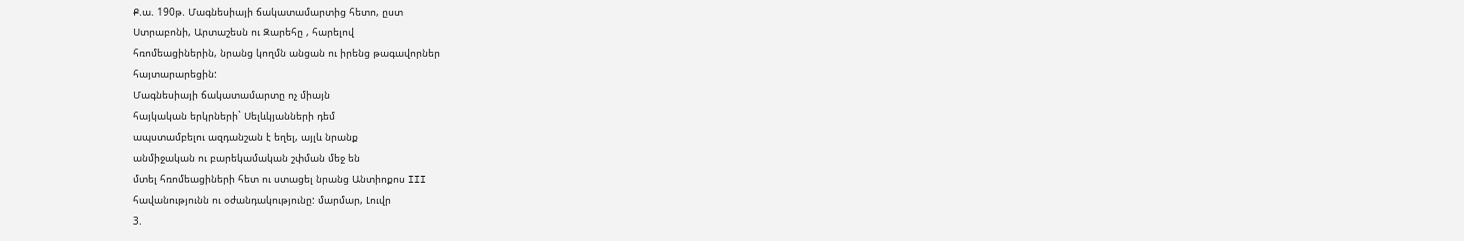Ք.ա. 190թ. Մագնեսիայի ճակատամարտից հետո, ըստ
Ստրաբոնի, Արտաշեսն ու Զարեհը , հարելով
հռոմեացիներին, նրանց կողմն անցան ու իրենց թագավորներ
հայտարարեցին:
Մագնեսիայի ճակատամարտը ոչ միայն
հայկական երկրների` Սելևկյանների դեմ
ապստամբելու ազդանշան է եղել, այլև նրանք
անմիջական ու բարեկամական շփման մեջ են
մտել հռոմեացիների հետ ու ստացել նրանց Անտիոքոս III
հավանությունն ու օժանդակությունը: մարմար, Լուվր
3.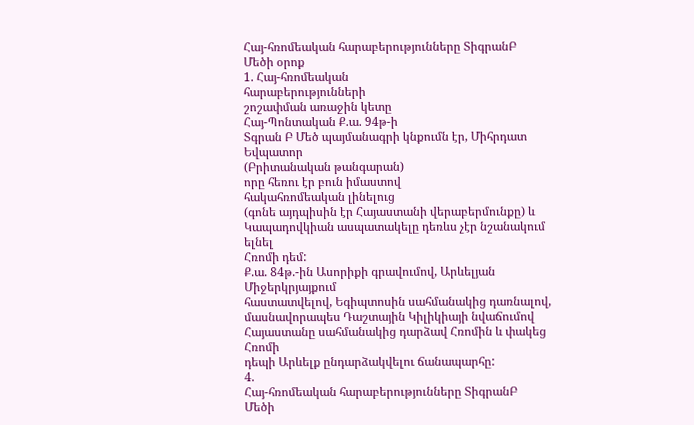Հայ-հռոմեական հարաբերությունները ՏիգրանԲ
Մեծի օրոք
1. Հայ-հռոմեական
հարաբերությունների
շոշափման առաջին կետը
Հայ-Պոնտական Ք.ա. 94թ-ի
Տգրան Բ Մեծ պայմանագրի կնքումն էր, Միհրդատ Եվպատոր
(Բրիտանական թանգարան)
որը հեռու էր բուն իմաստով
հակահռոմեական լինելուց
(գոնե այդպիսին էր Հայաստանի վերաբերմունքը) և
Կապադովկիան ասպատակելը դեռևս չէր նշանակում ելնել
Հռոմի դեմ:
Ք.ա. 84թ.-ին Ասորիքի գրավումով, Արևելյան Միջերկրյայքում
հաստատվելով, Եգիպտոսին սահմանակից դառնալով,
մասնավորապես Դաշտային Կիլիկիայի նվաճումով
Հայաստանը սահմանակից դարձավ Հռոմին և փակեց Հռոմի
դեպի Արևելք ընդարձակվելու ճանապարհը:
4.
Հայ-հռոմեական հարաբերությունները ՏիգրանԲ
Մեծի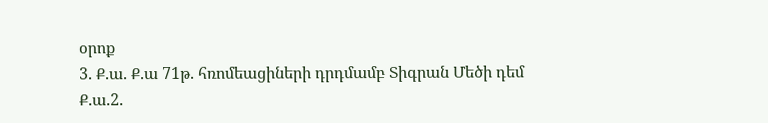օրոք
3. Ք.ա. Ք.ա 71թ. հռոմեացիների դրդմամբ Տիգրան Մեծի դեմ
Ք.ա.2.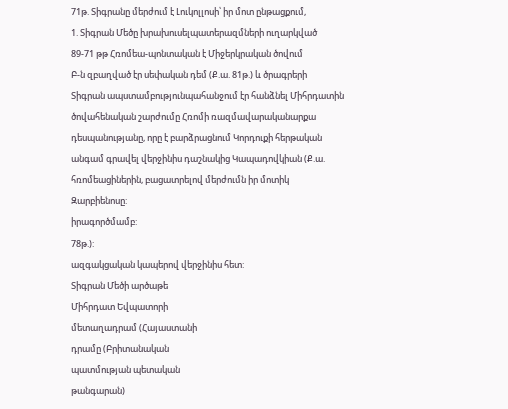71թ. Տիգրանը մերժում է Լուկոլլոսի՝ իր մոտ ընթացքում,
1. Տիգրան Մեծը խրախուսելպատերազմների ուղարկված
89-71 թթ Հռոմեա-պոնտական է Միջերկրական ծովում
Բ-ն զբաղված էր սեփական դեմ (Ք.ա. 81թ.) և ծրագրերի
Տիգրան ապստամբությունպահանջում էր հանձնել Միհրդատին
ծովահենական շարժումը Հռոմի ռազմավարականարքա
դեսպանությանը, որը է բարձրացնում Կորդուքի հերթական
անգամ գրավել վերջինիս դաշնակից Կապադովկիան (Ք.ա.
հռոմեացիներին, բացատրելով մերժումն իր մոտիկ
Զարբիենոսը:
իրագործմամբ:
78թ.):
ազգակցական կապերով վերջինիս հետ:
Տիգրան Մեծի արծաթե
Միհրդատ Եվպատորի
մետաղադրամ (Հայաստանի
դրամը (Բրիտանական
պատմության պետական
թանգարան)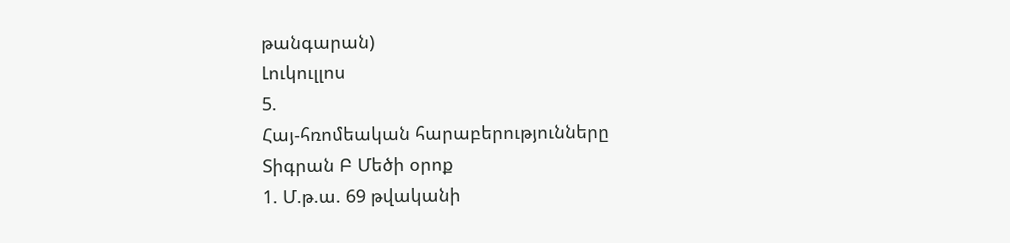թանգարան)
Լուկուլլոս
5.
Հայ-հռոմեական հարաբերությունները
Տիգրան Բ Մեծի օրոք
1. Մ.թ.ա. 69 թվականի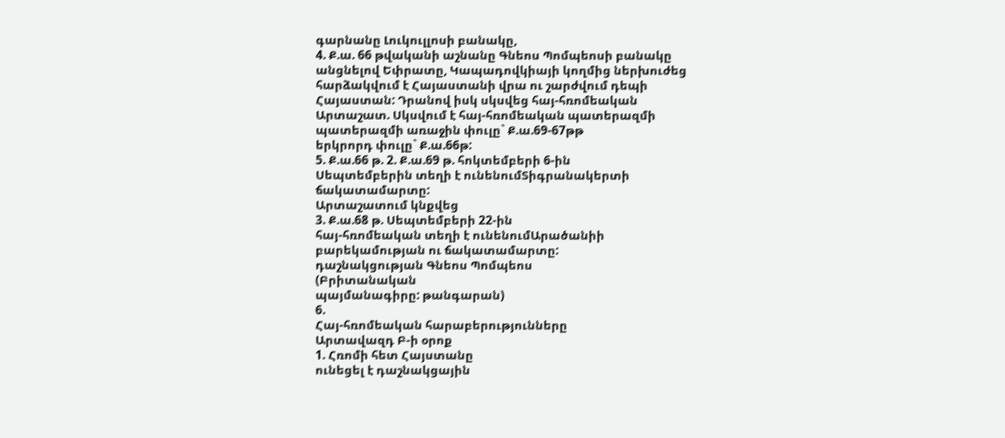գարնանը Լուկուլլոսի բանակը,
4. Ք.ա. 66 թվականի աշնանը Գնեոս Պոմպեոսի բանակը
անցնելով Եփրատը, Կապադովկիայի կողմից ներխուժեց
հարձակվում է Հայաստանի վրա ու շարժվում դեպի
Հայաստան: Դրանով իսկ սկսվեց հայ-հռոմեական
Արտաշատ. Սկսվում է հայ-հռոմեական պատերազմի
պատերազմի առաջին փուլը` Ք.ա.69-67թթ
երկրորդ փուլը` Ք.ա.66թ:
5. Ք.ա.66 թ. 2. Ք.ա.69 թ. հոկտեմբերի 6-ին
Սեպտեմբերին տեղի է ունենումՏիգրանակերտի
ճակատամարտը:
Արտաշատում կնքվեց
3. Ք.ա.68 թ. Սեպտեմբերի 22-ին
հայ-հռոմեական տեղի է ունենումԱրածանիի
բարեկամության ու ճակատամարտը:
դաշնակցության Գնեոս Պոմպեոս
(Բրիտանական
պայմանագիրը: թանգարան)
6.
Հայ-հռոմեական հարաբերությունները
Արտավազդ Բ-ի օրոք
1. Հռոմի հետ Հայստանը
ունեցել է դաշնակցային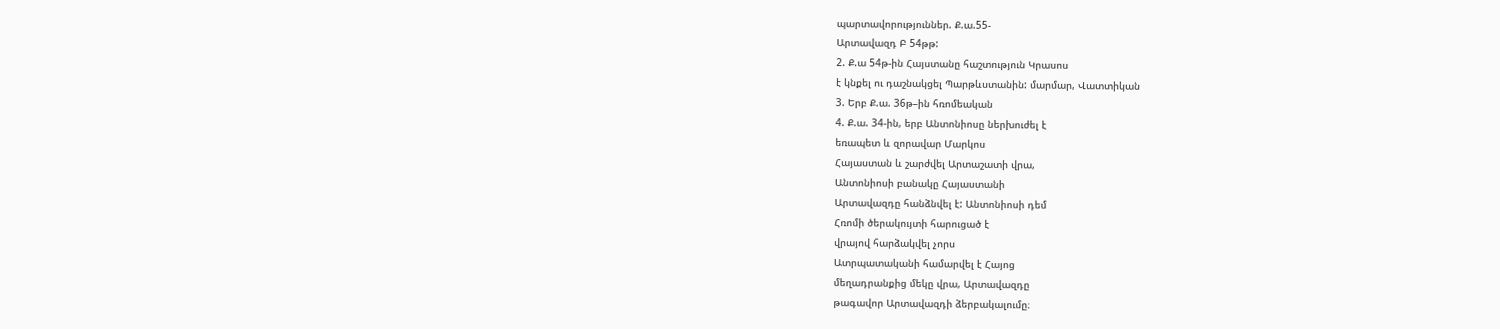պարտավորություններ. Ք.ա.55-
Արտավազդ Բ 54թթ:
2. Ք.ա 54թ-ին Հայստանը հաշտություն Կրասոս
է կնքել ու դաշնակցել Պարթևստանին: մարմար, Վատտիկան
3. Երբ Ք.ա. 36թ–ին հռոմեական
4. Ք.ա. 34-ին, երբ Անտոնիոսը ներխուժել է
եռապետ և զորավար Մարկոս
Հայաստան և շարժվել Արտաշատի վրա,
Անտոնիոսի բանակը Հայաստանի
Արտավազդը հանձնվել է: Անտոնիոսի դեմ
Հռոմի ծերակույտի հարուցած է
վրայով հարձակվել չորս
Ատրպատականի համարվել է Հայոց
մեղադրանքից մեկը վրա, Արտավազդը
թագավոր Արտավազդի ձերբակալումը։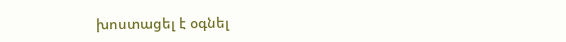խոստացել է օգնել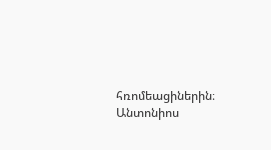հռոմեացիներին։ Անտոնիոս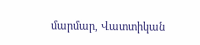մարմար, Վատտիկան